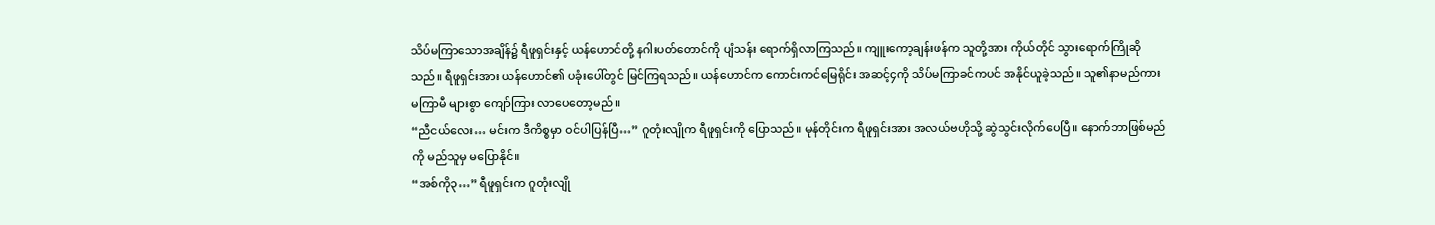သိပ်မကြာသောအချိန်၌ ရီဖူရှင်းနှင့် ယန်ဟောင်တို့ နဂါးပတ်တောင်ကို ပျံသန်း ရောက်ရှိလာကြသည်။ ကျူးကော့ချန်းဖန်က သူတို့အား ကိုယ်တိုင် သွားရောက်ကြိုဆိုသည်။ ရီဖူရှင်းအား ယန်ဟောင်၏ ပခုံးပေါ်တွင် မြင်ကြရသည်။ ယန်ဟောင်က ကောင်းကင်မြေရိုင်း အဆင့်၄ကို သိပ်မကြာခင်ကပင် အနိုင်ယူခဲ့သည်။ သူ၏နာမည်ကား မကြာမီ များစွာ ကျော်ကြား လာပေတော့မည်။
“ညီငယ်လေး… မင်းက ဒီကိစ္စမှာ ဝင်ပါပြန်ပြီ…” ဂူတုံးလျိုက ရီဖူရှင်းကို ပြောသည်။ မုန်တိုင်းက ရီဖူရှင်းအား အလယ်ဗဟိုသို့ ဆွဲသွင်းလိုက်ပေပြီ။ နောက်ဘာဖြစ်မည်ကို မည်သူမှ မပြောနိုင်။
“အစ်ကို၃…” ရီဖူရှင်းက ဂူတုံးလျို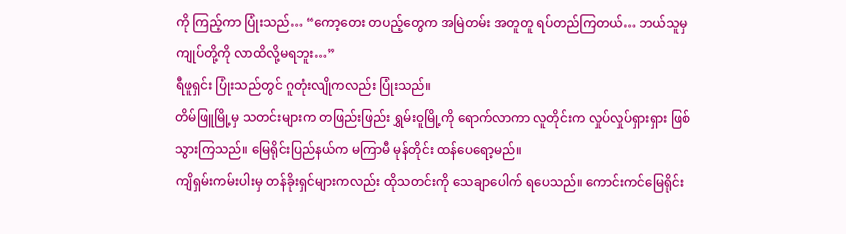ကို ကြည့်ကာ ပြုံးသည်… “ကော့တေး တပည့်တွေက အမြဲတမ်း အတူတူ ရပ်တည်ကြတယ်… ဘယ်သူမှ ကျုပ်တို့ကို လာထိလို့မရဘူး…”
ရီဖူရှင်း ပြုံးသည်တွင် ဂူတုံးလျိုကလည်း ပြုံးသည်။
တိမ်ဖြူမြို့မှ သတင်းများက တဖြည်းဖြည်း ရွှမ်းဝူမြို့ကို ရောက်လာကာ လူတိုင်းက လှုပ်လှုပ်ရှားရှား ဖြစ်သွားကြသည်။ မြေရိုင်းပြည်နယ်က မကြာမီ မုန်တိုင်း ထန်ပေရော့မည်။
ကျိရှမ်းကမ်းပါးမှ တန်ခိုးရှင်များကလည်း ထိုသတင်းကို သေချာပေါက် ရပေသည်။ ကောင်းကင်မြေရိုင်း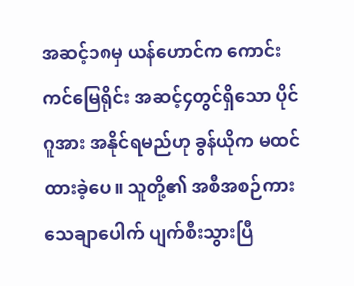အဆင့်၁၈မှ ယန်ဟောင်က ကောင်းကင်မြေရိုင်း အဆင့်၄တွင်ရှိသော ပိုင်ဂူအား အနိုင်ရမည်ဟု ခွန်ယိုက မထင်ထားခဲ့ပေ။ သူတို့၏ အစီအစဉ်ကား သေချာပေါက် ပျက်စီးသွားပြီ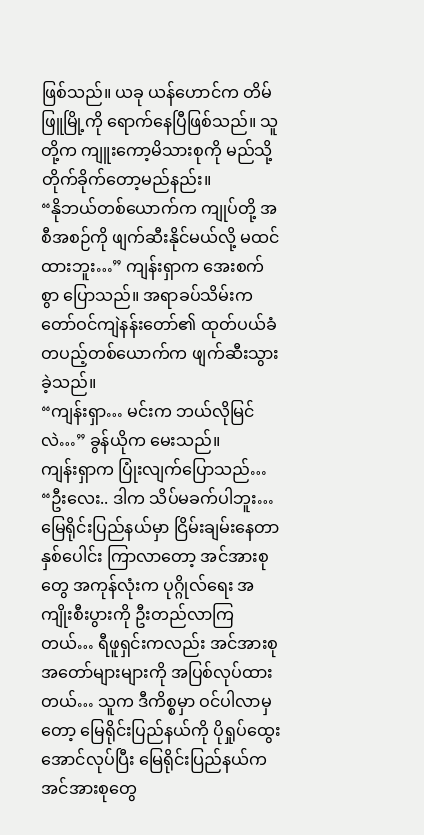ဖြစ်သည်။ ယခု ယန်ဟောင်က တိမ်ဖြူမြို့ကို ရောက်နေပြီဖြစ်သည်။ သူတို့က ကျူးကော့မိသားစုကို မည်သို့ တိုက်ခိုက်တော့မည်နည်း။
“နိုဘယ်တစ်ယောက်က ကျုပ်တို့ အစီအစဉ်ကို ဖျက်ဆီးနိုင်မယ်လို့ မထင်ထားဘူး…” ကျန်းရှာက အေးစက်စွာ ပြောသည်။ အရာခပ်သိမ်းက တော်ဝင်ကျဲနန်းတော်၏ ထုတ်ပယ်ခံ တပည့်တစ်ယောက်က ဖျက်ဆီးသွားခဲ့သည်။
“ကျန်းရှာ… မင်းက ဘယ်လိုမြင်လဲ…” ခွန်ယိုက မေးသည်။
ကျန်းရှာက ပြုံးလျက်ပြောသည်… “ဦးလေး.. ဒါက သိပ်မခက်ပါဘူး… မြေရိုင်းပြည်နယ်မှာ ငြိမ်းချမ်းနေတာ နှစ်ပေါင်း ကြာလာတော့ အင်အားစုတွေ အကုန်လုံးက ပုဂ္ဂိုလ်ရေး အကျိုးစီးပွားကို ဦးတည်လာကြတယ်… ရီဖူရှင်းကလည်း အင်အားစု အတော်များများကို အပြစ်လုပ်ထားတယ်… သူက ဒီကိစ္စမှာ ဝင်ပါလာမှတော့ မြေရိုင်းပြည်နယ်ကို ပိုရှုပ်ထွေးအောင်လုပ်ပြီး မြေရိုင်းပြည်နယ်က အင်အားစုတွေ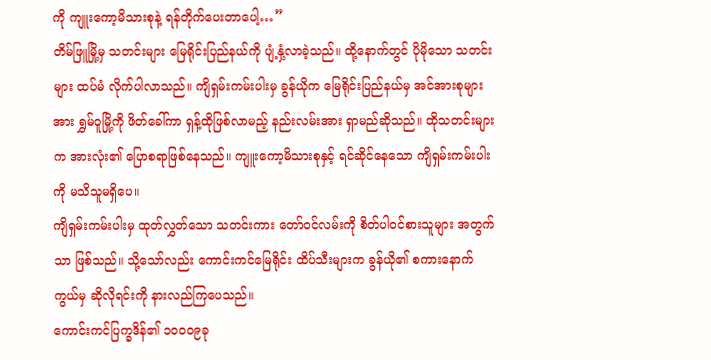ကို ကျူးကော့မိသားစုနဲ့ ရန်တိုက်ပေးတာပေါ့…”
တိမ်ဖြူမြို့မှ သတင်းများ မြေရိုင်းပြည်နယ်ကို ပျံ့နှံ့လာခဲ့သည်။ ထို့နောက်တွင် ပိုမိုသော သတင်းများ ထပ်မံ လိုက်ပါလာသည်။ ကျိရှမ်းကမ်းပါးမှ ခွန်ယိုက မြေရိုင်းပြည်နယ်မှ အင်အားစုများအား ရွှမ်ဝူမြို့ကို ဖိတ်ခေါ်ကာ ရှန့်ထိုဖြစ်လာမည့် နည်းလမ်းအား ရှာမည်ဆိုသည်။ ထိုသတင်းများက အားလုံး၏ ပြောစရာဖြစ်နေသည်။ ကျူးကော့မိသားစုနှင့် ရင်ဆိုင်နေသော ကျိရှမ်းကမ်းပါးကို မသိသူမရှိပေ။
ကျိရှမ်းကမ်းပါးမှ ထုတ်လွှတ်သော သတင်းကား တော်ဝင်လမ်းကို စိတ်ပါဝင်စားသူများ အတွက်သာ ဖြစ်သည်။ သို့သော်လည်း ကောင်းကင်မြေရိုင်း ထိပ်သီးများက ခွန်ယို၏ စကားနောက်ကွယ်မှ ဆိုလိုရင်းကို နားလည်ကြပေသည်။
ကောင်းကင်ပြက္ခဒိန်၏ ၁၀၀၀၉ခု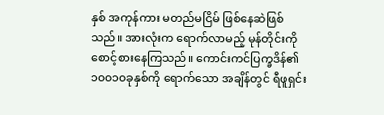နှစ် အကုန်ကား မတည်မငြိမ် ဖြစ်နေဆဲဖြစ်သည်။ အားလုံးက ရောက်လာမည့် မုန်တိုင်းကို စောင့်စားနေကြသည်။ ကောင်းကင်ပြက္ခဒိန်၏ ၁၀၀၁၀ခုနှစ်ကို ရောက်သော အချိန်တွင် ရီဖူရှင်း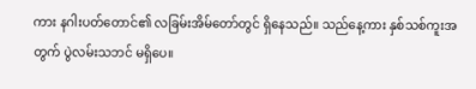ကား နဂါးပတ်တောင်၏ လခြမ်းအိမ်တော်တွင် ရှိနေသည်။ သည်နေ့ကား နှစ်သစ်ကူးအတွက် ပွဲလမ်းသဘင် မရှိပေ။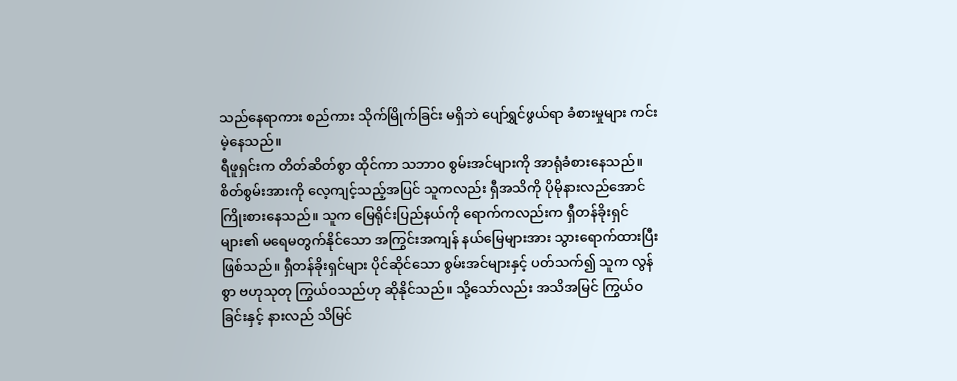သည်နေရာကား စည်ကား သိုက်မြိုက်ခြင်း မရှိဘဲ ပျော်ရွှင်ဖွယ်ရာ ခံစားမှုများ ကင်းမဲ့နေသည်။
ရီဖူရှင်းက တိတ်ဆိတ်စွာ ထိုင်ကာ သဘာဝ စွမ်းအင်များကို အာရုံခံစားနေသည်။ စိတ်စွမ်းအားကို လေ့ကျင့်သည့်အပြင် သူကလည်း ရှီအသိကို ပိုမိုနားလည်အောင် ကြိုးစားနေသည်။ သူက မြေရိုင်းပြည်နယ်ကို ရောက်ကလည်းက ရှီတန်ခိုးရှင်များ၏ မရေမတွက်နိုင်သော အကြွင်းအကျန် နယ်မြေများအား သွားရောက်ထားပြီး ဖြစ်သည်။ ရှီတန်ခိုးရှင်များ ပိုင်ဆိုင်သော စွမ်းအင်များနှင့် ပတ်သက်၍ သူက လွန်စွာ ဗဟုသုတု ကြွယ်ဝသည်ဟု ဆိုနိုင်သည်။ သို့သော်လည်း အသိအမြင် ကြွယ်ဝခြင်းနှင့် နားလည် သိမြင်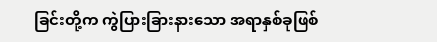ခြင်းတို့က ကွဲပြားခြားနားသော အရာနှစ်ခုဖြစ်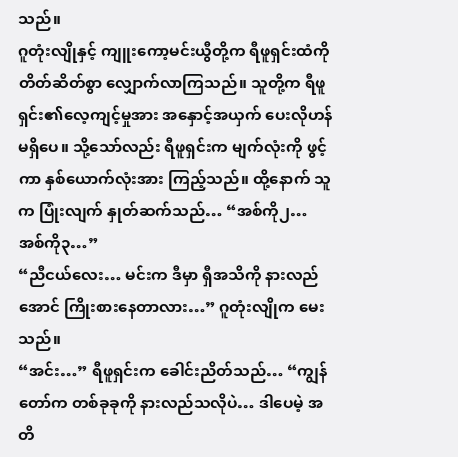သည်။
ဂူတုံးလျိုနှင့် ကျူးကော့မင်းယွီတို့က ရီဖူရှင်းထံကို တိတ်ဆိတ်စွာ လျှောက်လာကြသည်။ သူတို့က ရီဖူရှင်း၏လေ့ကျင့်မှုအား အနှောင့်အယှက် ပေးလိုဟန်မရှိပေ။ သို့သော်လည်း ရီဖူရှင်းက မျက်လုံးကို ဖွင့်ကာ နှစ်ယောက်လုံးအား ကြည့်သည်။ ထို့နောက် သူက ပြုံးလျက် နှုတ်ဆက်သည်… “အစ်ကို၂… အစ်ကို၃…”
“ညီငယ်လေး… မင်းက ဒီမှာ ရှီအသိကို နားလည်အောင် ကြိုးစားနေတာလား…” ဂူတုံးလျိုက မေးသည်။
“အင်း…” ရီဖူရှင်းက ခေါင်းညိတ်သည်… “ကျွန်တော်က တစ်ခုခုကို နားလည်သလိုပဲ… ဒါပေမဲ့ အတိ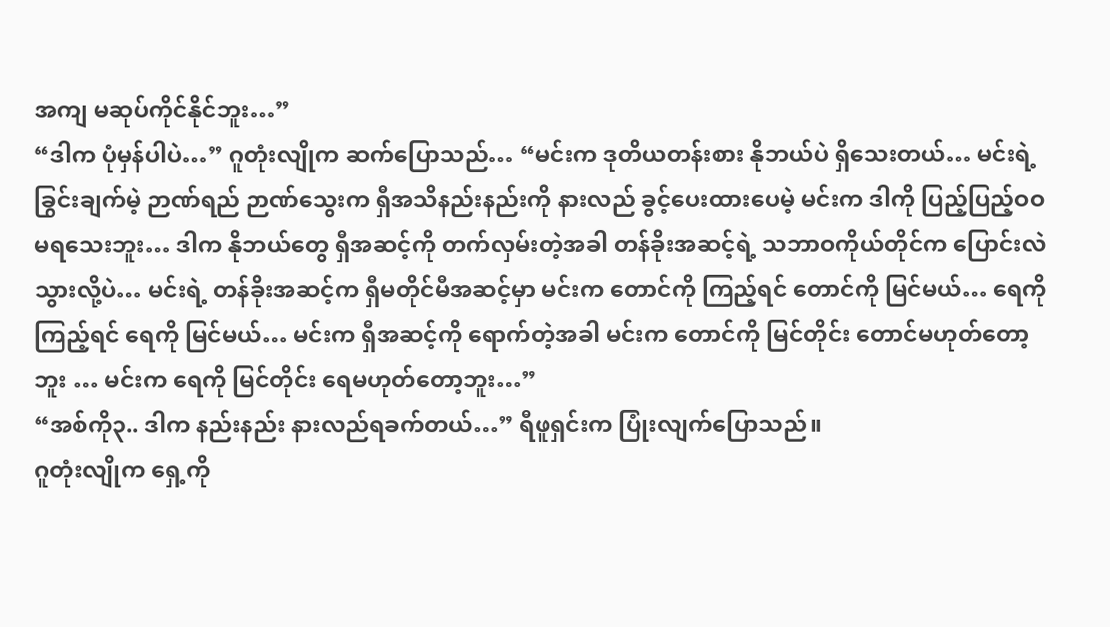အကျ မဆုပ်ကိုင်နိုင်ဘူး…”
“ဒါက ပုံမှန်ပါပဲ…” ဂူတုံးလျိုက ဆက်ပြောသည်… “မင်းက ဒုတိယတန်းစား နိုဘယ်ပဲ ရှိသေးတယ်… မင်းရဲ့ ခြွင်းချက်မဲ့ ဉာဏ်ရည် ဉာဏ်သွေးက ရှီအသိနည်းနည်းကို နားလည် ခွင့်ပေးထားပေမဲ့ မင်းက ဒါကို ပြည့်ပြည့်ဝဝ မရသေးဘူး… ဒါက နိုဘယ်တွေ ရှီအဆင့်ကို တက်လှမ်းတဲ့အခါ တန်ခိုးအဆင့်ရဲ့ သဘာဝကိုယ်တိုင်က ပြောင်းလဲသွားလို့ပဲ… မင်းရဲ့ တန်ခိုးအဆင့်က ရှီမတိုင်မီအဆင့်မှာ မင်းက တောင်ကို ကြည့်ရင် တောင်ကို မြင်မယ်… ရေကို ကြည့်ရင် ရေကို မြင်မယ်… မင်းက ရှီအဆင့်ကို ရောက်တဲ့အခါ မင်းက တောင်ကို မြင်တိုင်း တောင်မဟုတ်တော့ဘူး … မင်းက ရေကို မြင်တိုင်း ရေမဟုတ်တော့ဘူး…”
“အစ်ကို၃.. ဒါက နည်းနည်း နားလည်ရခက်တယ်…” ရီဖူရှင်းက ပြုံးလျက်ပြောသည်။
ဂူတုံးလျိုက ရှေ့ကို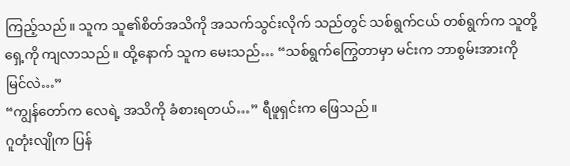ကြည့်သည်။ သူက သူ၏စိတ်အသိကို အသက်သွင်းလိုက် သည်တွင် သစ်ရွက်ငယ် တစ်ရွက်က သူတို့ရှေ့ကို ကျလာသည်။ ထို့နောက် သူက မေးသည်… “သစ်ရွက်ကြွေတာမှာ မင်းက ဘာစွမ်းအားကို မြင်လဲ…”
“ကျွန်တော်က လေရဲ့ အသိကို ခံစားရတယ်…” ရီဖူရှင်းက ဖြေသည်။
ဂူတုံးလျိုက ပြန်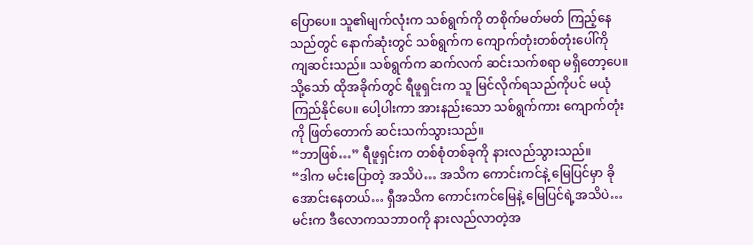ပြောပေ။ သူ၏မျက်လုံးက သစ်ရွက်ကို တစိုက်မတ်မတ် ကြည့်နေသည်တွင် နောက်ဆုံးတွင် သစ်ရွက်က ကျောက်တုံးတစ်တုံးပေါ်ကို ကျဆင်းသည်။ သစ်ရွက်က ဆက်လက် ဆင်းသက်စရာ မရှိတော့ပေ။ သို့သော် ထိုအခိုက်တွင် ရီဖူရှင်းက သူ မြင်လိုက်ရသည်ကိုပင် မယုံကြည်နိုင်ပေ။ ပေါ့ပါးကာ အားနည်းသော သစ်ရွက်ကား ကျောက်တုံးကို ဖြတ်တောက် ဆင်းသက်သွားသည်။
“ဘာဖြစ်…” ရီဖူရှင်းက တစ်စုံတစ်ခုကို နားလည်သွားသည်။
“ဒါက မင်းပြောတဲ့ အသိပဲ… အသိက ကောင်းကင်နဲ့ မြေပြင်မှာ ခိုအောင်းနေတယ်… ရှီအသိက ကောင်းကင်မြေနဲ့ မြေပြင်ရဲ့အသိပဲ… မင်းက ဒီလောကသဘာဝကို နားလည်လာတဲ့အ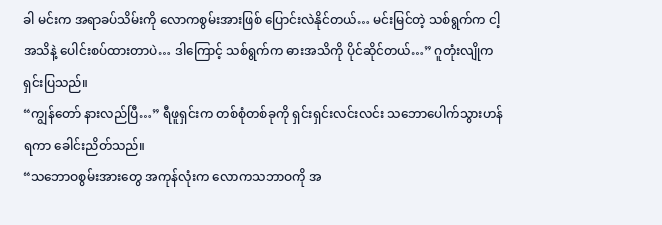ခါ မင်းက အရာခပ်သိမ်းကို လောကစွမ်းအားဖြစ် ပြောင်းလဲနိုင်တယ်… မင်းမြင်တဲ့ သစ်ရွက်က ငါ့အသိနဲ့ ပေါင်းစပ်ထားတာပဲ… ဒါကြောင့် သစ်ရွက်က ဓားအသိကို ပိုင်ဆိုင်တယ်…” ဂူတုံးလျိုက ရှင်းပြသည်။
“ကျွန်တော် နားလည်ပြီ…” ရီဖူရှင်းက တစ်စုံတစ်ခုကို ရှင်းရှင်းလင်းလင်း သဘောပေါက်သွားဟန် ရကာ ခေါင်းညိတ်သည်။
“သဘောဝစွမ်းအားတွေ အကုန်လုံးက လောကသဘာဝကို အ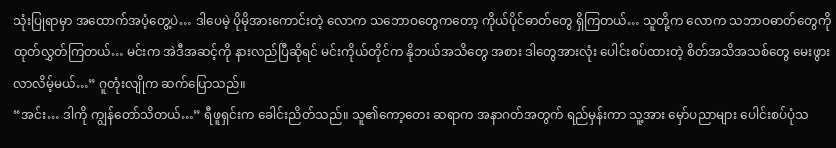သုံးပြုရာမှာ အထောက်အပံ့တွေ့ပဲ… ဒါပေမဲ့ ပိုမိုအားကောင်းတဲ့ လောက သဘောဝတွေကတော့ ကိုယ်ပိုင်ဓာတ်တွေ ရှိကြတယ်… သူတို့က လောက သဘာဝဓာတ်တွေကို ထုတ်လွှတ်ကြတယ်… မင်းက အဲဒီအဆင့်ကို နားလည်ပြီဆိုရင် မင်းကိုယ်တိုင်က နိုဘယ်အသိတွေ အစား ဒါတွေအားလုံး ပေါင်းစပ်ထားတဲ့ စိတ်အသိအသစ်တွေ မေးဖွား လာလိမ့်မယ်…” ဂူတုံးလျိုက ဆက်ပြောသည်။
“အင်း… ဒါကို ကျွန်တော်သိတယ်…” ရီဖူရှင်းက ခေါင်းညိတ်သည်။ သူ၏ကော့တေး ဆရာက အနာဂတ်အတွက် ရည်မှန်းကာ သူ့အား မှော်ပညာများ ပေါင်းစပ်ပုံသ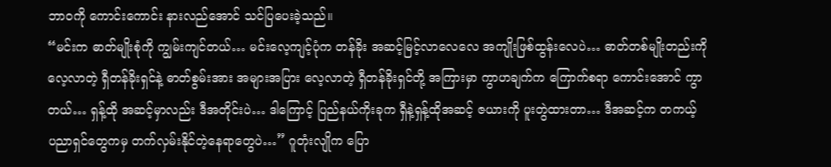ဘာဝကို ကောင်းကောင်း နားလည်အောင် သင်ပြပေးခဲ့သည်။
“မင်းက ဓာတ်မျိုးစုံကို ကျွမ်းကျင်တယ်… မင်းလေ့ကျင့်ပုံက တန်ခိုး အဆင့်မြင့်လာလေလေ အကျိုးဖြစ်ထွန်းလေပဲ… ဓာတ်တစ်မျိုးတည်းကို လေ့လာတဲ့ ရှီတန်ခိုးရှင်နဲ့ ဓာတ်စွမ်းအား အများအပြား လေ့လာတဲ့ ရှီတန်ခိုးရှင်တို့ အကြားမှာ ကွာဟချက်က ကြောက်စရာ ကောင်းအောင် ကွာတယ်… ရှန့်ထို အဆင့်မှာလည်း ဒီအတိုင်းပဲ… ဒါကြောင့် ပြည်နယ်ကိုးခုက ရှီနဲ့ရှန့်ထိုအဆင့် ဇယားကို ပူးတွဲထားတာ… ဒီအဆင့်က တကယ့် ပညာရှင်တွေကမှ တက်လှမ်းနိုင်တဲ့နေရာတွေပဲ…” ဂူတုံးလျိုက ပြော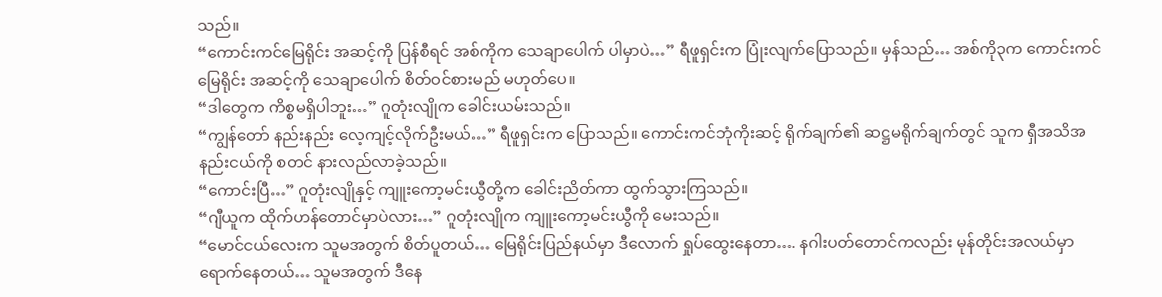သည်။
“ကောင်းကင်မြေရိုင်း အဆင့်ကို ပြန်စီရင် အစ်ကိုက သေချာပေါက် ပါမှာပဲ…” ရီဖူရှင်းက ပြုံးလျက်ပြောသည်။ မှန်သည်… အစ်ကို၃က ကောင်းကင်မြေရိုင်း အဆင့်ကို သေချာပေါက် စိတ်ဝင်စားမည် မဟုတ်ပေ။
“ဒါတွေက ကိစ္စမရှိပါဘူး…” ဂူတုံးလျိုက ခေါင်းယမ်းသည်။
“ကျွန်တော် နည်းနည်း လေ့ကျင့်လိုက်ဦးမယ်…” ရီဖူရှင်းက ပြောသည်။ ကောင်းကင်ဘုံကိုးဆင့် ရိုက်ချက်၏ ဆဋ္ဌမရိုက်ချက်တွင် သူက ရှီအသိအနည်းငယ်ကို စတင် နားလည်လာခဲ့သည်။
“ကောင်းပြီ…” ဂူတုံးလျိုနှင့် ကျူးကော့မင်းယွီတို့က ခေါင်းညိတ်ကာ ထွက်သွားကြသည်။
“ဂျီယူက ထိုက်ဟန်တောင်မှာပဲလား…” ဂူတုံးလျိုက ကျူးကော့မင်းယွီကို မေးသည်။
“မောင်ငယ်လေးက သူမအတွက် စိတ်ပူတယ်… မြေရိုင်းပြည်နယ်မှာ ဒီလောက် ရှုပ်ထွေးနေတာ…. နဂါးပတ်တောင်ကလည်း မုန်တိုင်းအလယ်မှာ ရောက်နေတယ်… သူမအတွက် ဒီနေ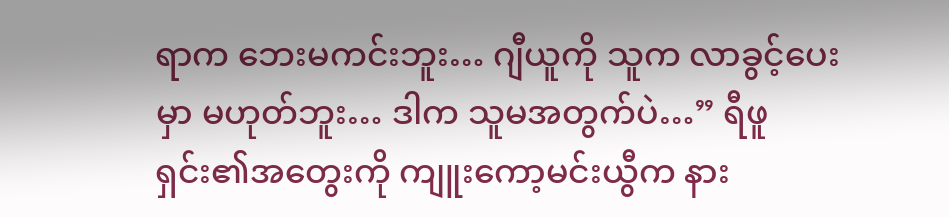ရာက ဘေးမကင်းဘူး… ဂျီယူကို သူက လာခွင့်ပေးမှာ မဟုတ်ဘူး… ဒါက သူမအတွက်ပဲ…” ရီဖူရှင်း၏အတွေးကို ကျူးကော့မင်းယွီက နား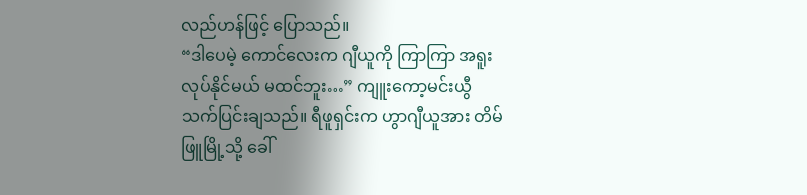လည်ဟန်ဖြင့် ပြောသည်။
“ဒါပေမဲ့ ကောင်လေးက ဂျီယူကို ကြာကြာ အရူးလုပ်နိုင်မယ် မထင်ဘူး…” ကျူးကော့မင်းယွီ သက်ပြင်းချသည်။ ရီဖူရှင်းက ဟွာဂျီယူအား တိမ်ဖြူမြို့သို့ ခေါ်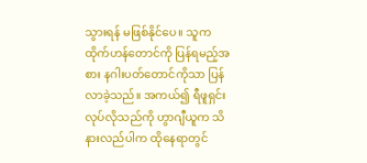သွားရန် မဖြစ်နိုင်ပေ။ သူက ထိုက်ဟန်တောင်ကို ပြန်ရမည့်အစား နဂါးပတ်တောင်ကိုသာ ပြန်လာခဲ့သည်။ အကယ်၍ ရီဖူရှင်း လုပ်လိုသည်ကို ဟွာဂျီယူက သိနားလည်ပါက ထိုနေရာတွင်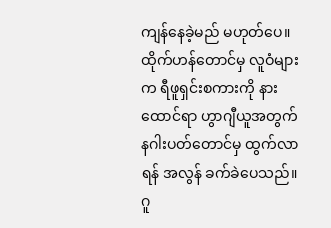ကျန်နေခဲ့မည် မဟုတ်ပေ။
ထိုက်ဟန်တောင်မှ လူဝံများက ရီဖူရှင်းစကားကို နားထောင်ရာ ဟွာဂျီယူအတွက် နဂါးပတ်တောင်မှ ထွက်လာရန် အလွန် ခက်ခဲပေသည်။
ဂူ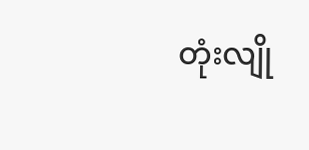တုံးလျို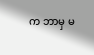က ဘာမှ မ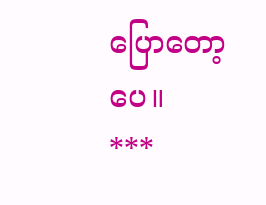ပြောတော့ပေ။
***